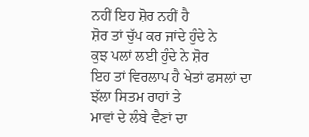ਨਹੀਂ ਇਹ ਸ਼ੋਰ ਨਹੀਂ ਹੈ
ਸ਼ੋਰ ਤਾਂ ਚੁੱਪ ਕਰ ਜਾਂਦੇ ਹੁੰਦੇ ਨੇ
ਕੁਝ ਪਲਾਂ ਲਈ ਹੁੰਦੇ ਨੇ ਸ਼ੋਰ
ਇਹ ਤਾਂ ਵਿਰਲਾਪ ਹੈ ਖੇਤਾਂ ਫਸਲਾਂ ਦਾ
ਝੱਲਾ ਸਿਤਮ ਰਾਹਾਂ ਤੇ
ਮਾਵਾਂ ਦੇ ਲੰਬੇ ਵੈਣਾਂ ਦਾ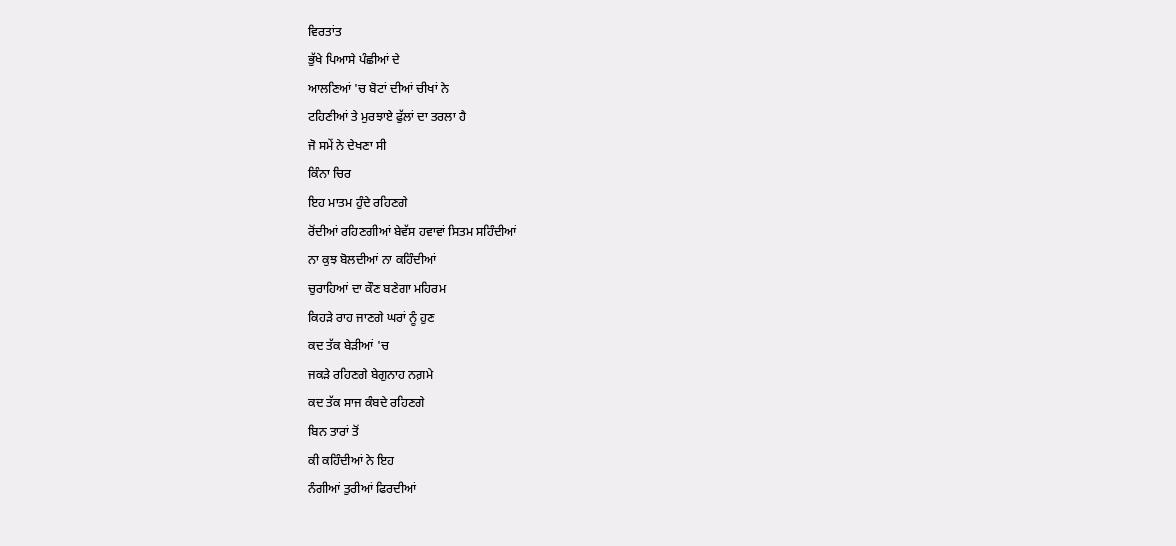ਵਿਰਤਾਂਤ
ਭੁੱਖੇ ਪਿਆਸੇ ਪੰਛੀਆਂ ਦੇ
ਆਲਣਿਆਂ 'ਚ ਬੋਟਾਂ ਦੀਆਂ ਚੀਖਾਂ ਨੇ
ਟਹਿਣੀਆਂ ਤੇ ਮੁਰਝਾਏ ਫੁੱਲਾਂ ਦਾ ਤਰਲਾ ਹੈ
ਜੋ ਸਮੇਂ ਨੇ ਦੇਖਣਾ ਸੀ
ਕਿੰਨਾ ਚਿਰ
ਇਹ ਮਾਤਮ ਹੁੰਦੇ ਰਹਿਣਗੇ
ਰੋਂਦੀਆਂ ਰਹਿਣਗੀਆਂ ਬੇਵੱਸ ਹਵਾਵਾਂ ਸਿਤਮ ਸਹਿੰਦੀਆਂ
ਨਾ ਕੁਝ ਬੋਲਦੀਆਂ ਨਾ ਕਹਿੰਦੀਆਂ
ਚੁਰਾਹਿਆਂ ਦਾ ਕੌਣ ਬਣੇਗਾ ਮਹਿਰਮ
ਕਿਹੜੇ ਰਾਹ ਜਾਣਗੇ ਘਰਾਂ ਨੂੰ ਹੁਣ
ਕਦ ਤੱਕ ਬੇੜੀਆਂ 'ਚ
ਜਕੜੇ ਰਹਿਣਗੇ ਬੇਗੁਨਾਹ ਨਗ਼ਮੇ
ਕਦ ਤੱਕ ਸਾਜ ਕੰਬਦੇ ਰਹਿਣਗੇ
ਬਿਨ ਤਾਰਾਂ ਤੋਂ
ਕੀ ਕਹਿੰਦੀਆਂ ਨੇ ਇਹ
ਨੰਗੀਆਂ ਤੁਰੀਆਂ ਫਿਰਦੀਆਂ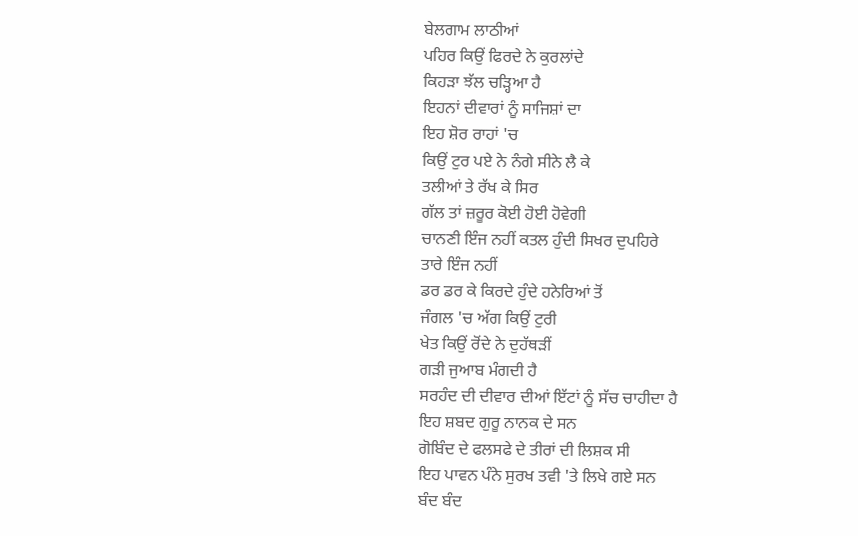ਬੇਲਗਾਮ ਲਾਠੀਆਂ
ਪਹਿਰ ਕਿਉਂ ਫਿਰਦੇ ਨੇ ਕੁਰਲਾਂਦੇ
ਕਿਹੜਾ ਝੱਲ ਚੜ੍ਹਿਆ ਹੈ
ਇਹਨਾਂ ਦੀਵਾਰਾਂ ਨੂੰ ਸਾਜਿਸ਼ਾਂ ਦਾ
ਇਹ ਸ਼ੋਰ ਰਾਹਾਂ 'ਚ
ਕਿਉਂ ਟੁਰ ਪਏ ਨੇ ਨੰਗੇ ਸੀਨੇ ਲੈ ਕੇ
ਤਲੀਆਂ ਤੇ ਰੱਖ ਕੇ ਸਿਰ
ਗੱਲ ਤਾਂ ਜ਼ਰੂਰ ਕੋਈ ਹੋਈ ਹੋਵੇਗੀ
ਚਾਨਣੀ ਇੰਜ ਨਹੀਂ ਕਤਲ ਹੁੰਦੀ ਸਿਖਰ ਦੁਪਹਿਰੇ
ਤਾਰੇ ਇੰਜ ਨਹੀਂ
ਡਰ ਡਰ ਕੇ ਕਿਰਦੇ ਹੁੰਦੇ ਹਨੇਰਿਆਂ ਤੋਂ
ਜੰਗਲ 'ਚ ਅੱਗ ਕਿਉਂ ਟੁਰੀ
ਖੇਤ ਕਿਉਂ ਰੋਂਦੇ ਨੇ ਦੁਹੱਥੜੀਂ
ਗੜੀ ਜੁਆਬ ਮੰਗਦੀ ਹੈ
ਸਰਹੰਦ ਦੀ ਦੀਵਾਰ ਦੀਆਂ ਇੱਟਾਂ ਨੂੰ ਸੱਚ ਚਾਹੀਦਾ ਹੈ
ਇਹ ਸ਼ਬਦ ਗੁਰੂ ਨਾਨਕ ਦੇ ਸਨ
ਗੋਬਿੰਦ ਦੇ ਫਲਸਫੇ ਦੇ ਤੀਰਾਂ ਦੀ ਲਿਸ਼ਕ ਸੀ
ਇਹ ਪਾਵਨ ਪੰਨੇ ਸੁਰਖ ਤਵੀ 'ਤੇ ਲਿਖੇ ਗਏ ਸਨ
ਬੰਦ ਬੰਦ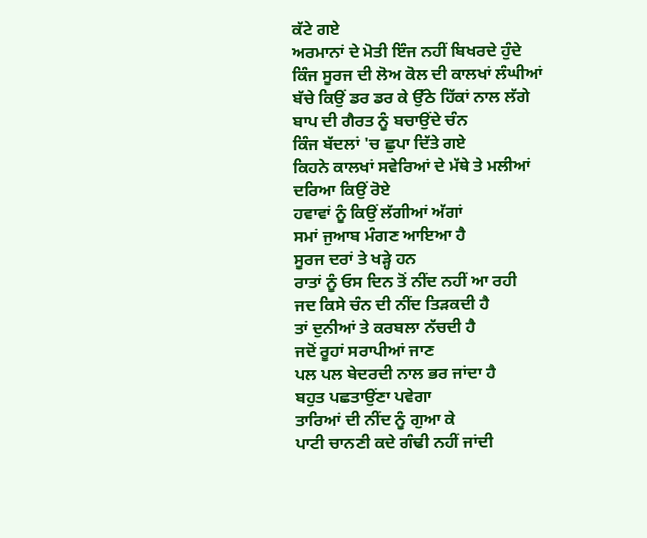ਕੱਟੇ ਗਏ
ਅਰਮਾਨਾਂ ਦੇ ਮੋਤੀ ਇੰਜ ਨਹੀਂ ਬਿਖਰਦੇ ਹੁੰਦੇ
ਕਿੰਜ ਸੂਰਜ ਦੀ ਲੋਅ ਕੋਲ ਦੀ ਕਾਲਖਾਂ ਲੰਘੀਆਂ
ਬੱਚੇ ਕਿਉਂ ਡਰ ਡਰ ਕੇ ਉੱਠੇ ਹਿੱਕਾਂ ਨਾਲ ਲੱਗੇ
ਬਾਪ ਦੀ ਗੈਰਤ ਨੂੰ ਬਚਾਉਂਦੇ ਚੰਨ
ਕਿੰਜ ਬੱਦਲਾਂ 'ਚ ਛੁਪਾ ਦਿੱਤੇ ਗਏ
ਕਿਹਨੇ ਕਾਲਖਾਂ ਸਵੇਰਿਆਂ ਦੇ ਮੱਥੇ ਤੇ ਮਲੀਆਂ
ਦਰਿਆ ਕਿਉਂ ਰੋਏ
ਹਵਾਵਾਂ ਨੂੰ ਕਿਉਂ ਲੱਗੀਆਂ ਅੱਗਾਂ
ਸਮਾਂ ਜੁਆਬ ਮੰਗਣ ਆਇਆ ਹੈ
ਸੂਰਜ ਦਰਾਂ ਤੇ ਖੜ੍ਹੇ ਹਨ
ਰਾਤਾਂ ਨੂੰ ਓਸ ਦਿਨ ਤੋਂ ਨੀਂਦ ਨਹੀਂ ਆ ਰਹੀ
ਜਦ ਕਿਸੇ ਚੰਨ ਦੀ ਨੀਂਦ ਤਿੜਕਦੀ ਹੈ
ਤਾਂ ਦੁਨੀਆਂ ਤੇ ਕਰਬਲਾ ਨੱਚਦੀ ਹੈ
ਜਦੋਂ ਰੂਹਾਂ ਸਰਾਪੀਆਂ ਜਾਣ
ਪਲ ਪਲ ਬੇਦਰਦੀ ਨਾਲ ਭਰ ਜਾਂਦਾ ਹੈ
ਬਹੁਤ ਪਛਤਾਉਂਣਾ ਪਵੇਗਾ
ਤਾਰਿਆਂ ਦੀ ਨੀਂਦ ਨੂੰ ਗੁਆ ਕੇ
ਪਾਟੀ ਚਾਨਣੀ ਕਦੇ ਗੰਢੀ ਨਹੀਂ ਜਾਂਦੀ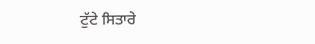ਟੁੱਟੇ ਸਿਤਾਰੇ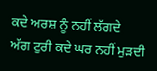ਕਦੇ ਅਰਸ਼ ਨੂੰ ਨਹੀਂ ਲੱਗਦੇ
ਅੱਗ ਟੁਰੀ ਕਦੇ ਘਰ ਨਹੀਂ ਮੁੜਦੀ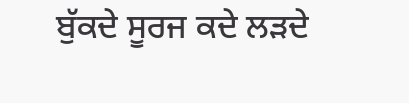ਬੁੱਕਦੇ ਸੂਰਜ ਕਦੇ ਲੜਦੇ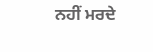ਨਹੀਂ ਮਰਦੇ